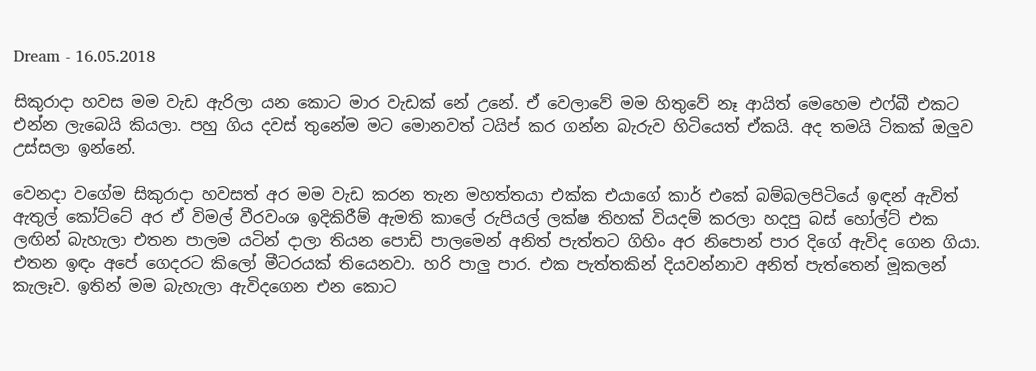Dream - 16.05.2018

සිකුරාදා හවස මම වැඩ ඇරිලා යන කොට මාර වැඩක් නේ උනේ. ඒ වෙලාවේ මම හිතුවේ නෑ ආයිත් මෙහෙම එෆ්බී එකට එන්න ලැබෙයි කියලා. පහු ගිය දවස් තුනේම මට මොනවත් ටයිප් කර ගන්න බැරුව හිටියෙත් ඒකයි. අද තමයි ටිකක් ඔලුව උස්සලා ඉන්නේ.

වෙනදා වගේම සිකුරාදා හවසත් අර මම වැඩ කරන තැන මහත්තයා එක්ක එයාගේ කාර් එකේ බම්බලපිටියේ ඉඳන් ඇවිත් ඇතුල් කෝට්ටේ අර ඒ විමල් වීරවංශ ඉදිකිරීම් ඇමති කාලේ රුපියල් ලක්ෂ තිහක් වියදම් කරලා හදපු බස් හෝල්ට් එක ලඟින් බැහැලා එතන පාලම යටින් දාලා තියන පොඩි පාලමෙන් අනිත් පැත්තට ගිහිං අර නිපොන් පාර දිගේ ඇවිද ගෙන ගියා. එතන ඉඳං අපේ ගෙදරට කිලෝ මීටරයක් තියෙනවා. හරි පාලු පාර. එක පැත්තකින් දියවන්නාව අනිත් පැත්තෙන් මූකලන් කැලෑව. ඉතින් මම බැහැලා ඇවිදගෙන එන කොට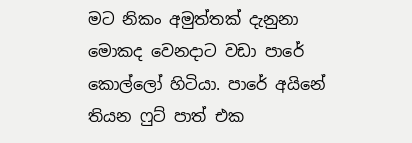මට නිකං අමුත්තක් දැනුනා මොකද වෙනදාට වඩා පාරේ කොල්ලෝ හිටියා. පාරේ අයිනේ තියන ෆුට් පාත් එක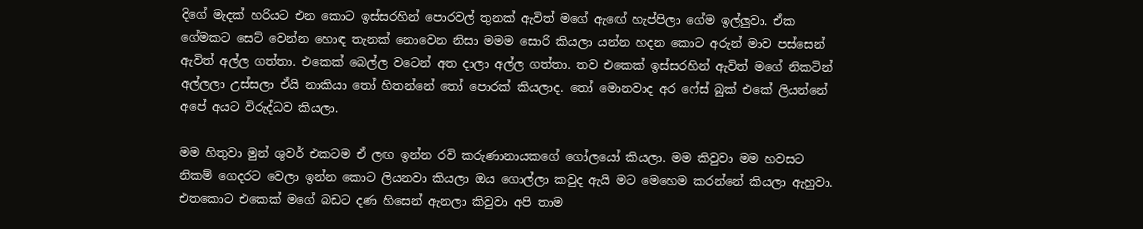දිගේ මැදක් හරියට එන කොට ඉස්සරහින් පොරවල් තුනක් ඇවිත් මගේ ඇඟේ හැප්පිලා ගේම ඉල්ලුවා. ඒක ගේමකට සෙට් වෙන්න හොඳ තැනක් නොවෙන නිසා මමම සොරි කියලා යන්න හදන කොට අරුන් මාව පස්සෙන් ඇවිත් අල්ල ගත්තා. එකෙක් බෙල්ල වටෙන් අත දාලා අල්ල ගත්තා. තව එකෙක් ඉස්සරහින් ඇවිත් මගේ නිකටින් අල්ලලා උස්සලා ඒයි නාකියා තෝ හිතන්නේ තෝ පොරක් කියලාද. තෝ මොනවාද අර ෆේස් බුක් එකේ ලියන්නේ අපේ අයට විරුද්ධව කියලා.

මම හිතුවා මුන් ශුවර් එකටම ඒ ලඟ ඉන්න රවි කරුණානායකගේ ගෝලයෝ කියලා. මම කිවුවා මම හවසට නිකම් ගෙදරට වෙලා ඉන්න කොට ලියනවා කියලා ඔය ගොල්ලා කවුද ඇයි මට මෙහෙම කරන්නේ කියලා ඇහුවා. එතකොට එකෙක් මගේ බඩට දණ හිසෙන් ඇනලා කිවුවා අපි තාම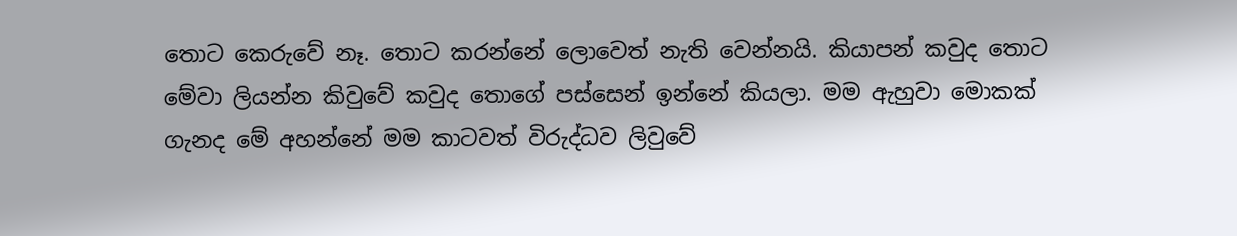තොට කෙරුවේ නෑ. තොට කරන්නේ ලොවෙත් නැති වෙන්නයි. කියාපන් කවුද තොට මේවා ලියන්න කිවුවේ කවුද තොගේ පස්සෙන් ඉන්නේ කියලා. මම ඇහුවා මොකක් ගැනද මේ අහන්නේ මම කාටවත් විරුද්ධව ලිවුවේ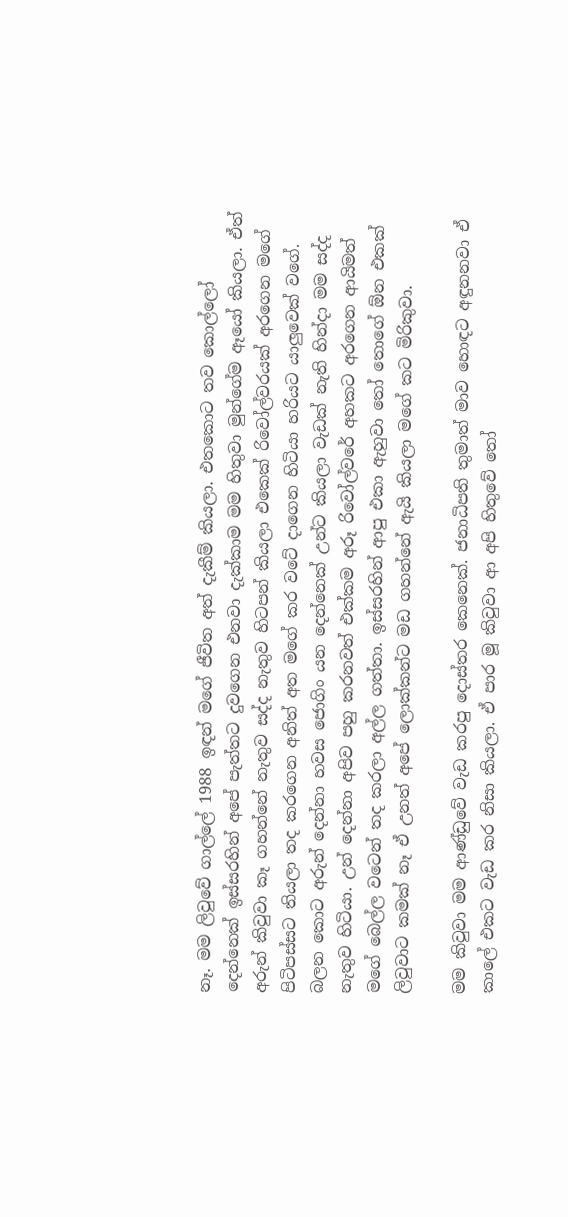නෑ. මම ලිවුවේ ගාල්ලේ 1988 ඉඳන් මගේ ජීවිත අත් දැකීම් කියලා. එතකොට තව කොල්ලෝ දෙන්නෙක් ඉස්සරහින් අපේ පැත්තට දුවගෙන එනවා දැක්කාම මම හිතුවා මුන්ගේම ඈයෝ කියලා. ඒත් අරුන් කිවුවා කෑ ගහන්නේ නැතුව සද්ද නැතුව හිටපන් කියලා එකෙක් රිවෝල්වරයක් අරගෙන මගේ පිටිපස්සට තියලා තද කරගෙන අනිත් අත මගේ කර වටේ දාගෙන හිටියා හරියට යාලුවෙක් වගේ. බලන කොට අරුන් දෙන්නා හවස ජොගිං යන දෙන්නෙක් උන්ට කියලා වැඩක් නැති හින්දා මම සද්ද නැතුව හිටියා. උන් දෙන්නා අපිව පහු කරනවත් එක්කම අරූ රිවෝල්වරේ අහකට අරගෙන ආයිමත් මගේ බෙල්ල වටෙන් තද කරලා අල්ල ගත්තා. ඉස්සරහින් ආපු එකා ඇහුවා තෝ තොගේ ඕන එකක් ලිවුවාට කමක් නෑ ඒ උනත් අපේ ලොක්කන්ට මඩ ගහන්නේ ඇයි කියලා මගේ කට මිරිකුවා.

මම කිවුවා මම ආණ්ඩුවේ වැඩ කරපු දොස්තර කෙනෙක්. ජනාධිපති තුමාත් මාව හොඳට අඳුනනවා ඒ කාලේ එකට වැඩ කර නිසා කියලා. ඒ පාර මූ කිවුවා ආ අපි හිතුවේ තෝ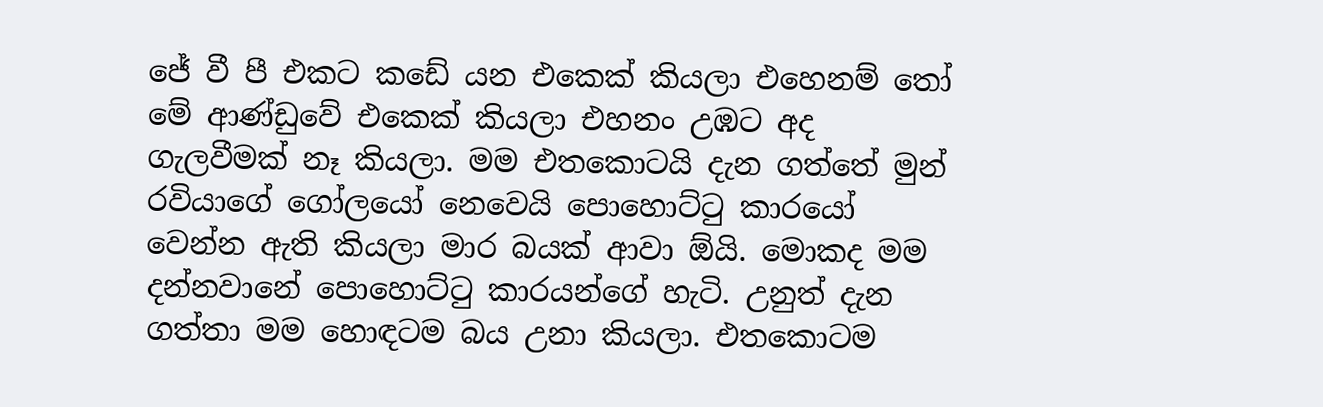ජේ වී පී එකට කඩේ යන එකෙක් කියලා එහෙනම් තෝ මේ ආණ්ඩුවේ එකෙක් කියලා එහනං උඹට අද ගැලවීමක් නෑ කියලා. මම එතකොටයි දැන ගත්තේ මුන් රවියාගේ ගෝලයෝ නෙවෙයි පොහොට්ටු කාරයෝ වෙන්න ඇති කියලා මාර බයක් ආවා ඕයි. මොකද මම දන්නවානේ පොහොට්ටු කාරයන්ගේ හැටි. උනුත් දැන ගත්තා මම හොඳටම බය උනා කියලා. එතකොටම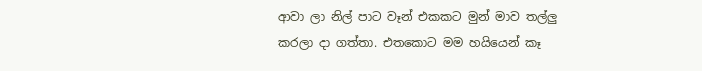ආවා ලා නිල් පාට වෑන් එකකට මුන් මාව තල්ලු කරලා දා ගත්තා. එතකොට මම හයියෙන් කෑ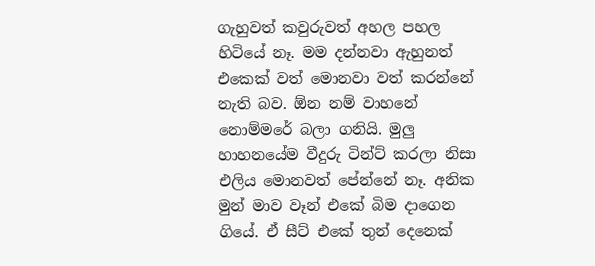ගැහුවත් කවුරුවත් අහල පහල හිටියේ නෑ. මම දන්නවා ඇහුනත් එකෙක් වත් මොනවා වත් කරන්නේ නැති බව. ඕන නම් වාහනේ නොම්මරේ බලා ගනියි. මුලු හාහනයේම වීදුරු ටින්ට් කරලා නිසා එලිය මොනවත් පේන්නේ නෑ. අනික මුන් මාව වෑන් එකේ බිම දාගෙන ගියේ. ඒ සීට් එකේ තුන් දෙනෙක්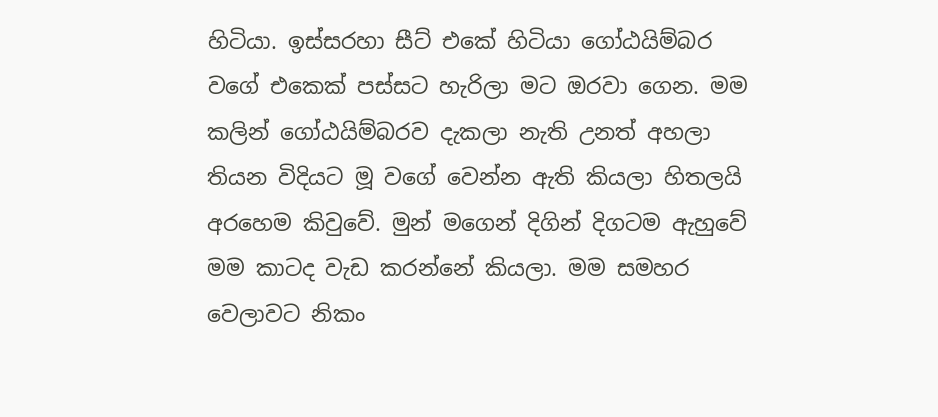හිටියා. ඉස්සරහා සීට් එකේ හිටියා ගෝඨයිම්බර වගේ එකෙක් පස්සට හැරිලා මට ඔරවා ගෙන. මම කලින් ගෝඨයිම්බරව දැකලා නැති උනත් අහලා තියන විදියට මූ වගේ වෙන්න ඇති කියලා හිතලයි අරහෙම කිවුවේ. මුන් මගෙන් දිගින් දිගටම ඇහුවේ මම කාටද වැඩ කරන්නේ කියලා. මම සමහර වෙලාවට නිකං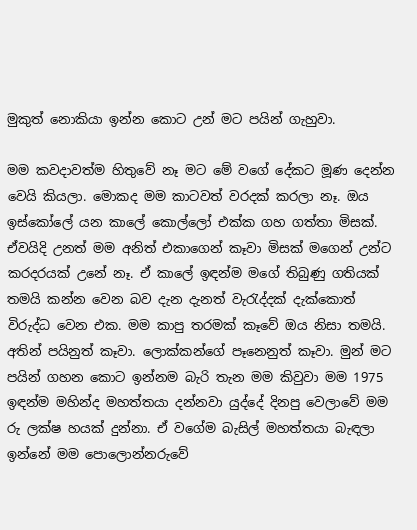මුකුත් නොකියා ඉන්න කොට උන් මට පයින් ගැහුවා.

මම කවදාවත්ම හිතුවේ නෑ මට මේ වගේ දේකට මූණ දෙන්න වෙයි කියලා. මොකද මම කාටවත් වරදක් කරලා නෑ. ඔය ඉස්කෝලේ යන කාලේ කොල්ලෝ එක්ක ගහ ගත්තා මිසක්. ඒවයිදි උනත් මම අනිත් එකාගෙන් කෑවා මිසක් මගෙන් උන්ට කරදරයක් උනේ නෑ. ඒ කාලේ ඉඳන්ම මගේ තිබුණු ගතියක් තමයි කන්න වෙන බව දැන දැනත් වැරැද්දක් දැක්කොත් විරුද්ධ වෙන එක. මම කාපු තරමක් කෑවේ ඔය නිසා තමයි. අතින් පයිනුත් කෑවා. ලොක්කන්ගේ පෑනෙනුත් කෑවා. මුන් මට පයින් ගහන කොට ඉන්නම බැරි තැන මම කිවුවා මම 1975 ඉඳන්ම මහින්ද මහත්තයා දන්නවා යුද්දේ දිනපු වෙලාවේ මම රු ලක්ෂ හයක් දුන්නා. ඒ වගේම බැසිල් මහත්තයා බැඳලා ඉන්නේ මම පොලොන්නරුවේ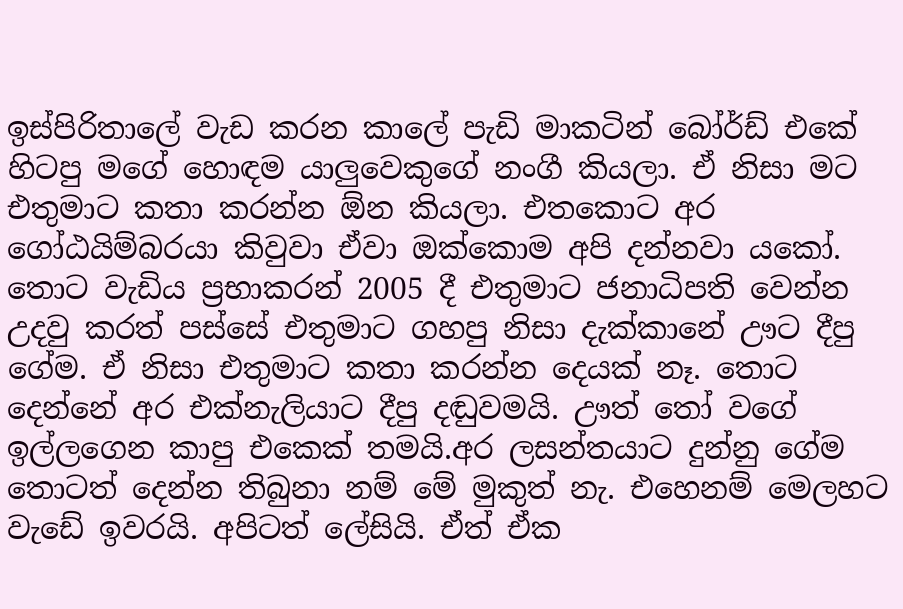ඉස්පිරිතාලේ වැඩ කරන කාලේ පැඩි මාකටින් බෝර්ඩ් එකේ හිටපු මගේ හොඳම යාලුවෙකුගේ නංගී කියලා. ඒ නිසා මට එතුමාට කතා කරන්න ඕන කියලා. එතකොට අර ගෝඨයිම්බරයා කිවුවා ඒවා ඔක්කොම අපි දන්නවා යකෝ. තොට වැඩිය ප්‍රභාකරන් 2005 දී එතුමාට ජනාධිපති වෙන්න උදවු කරත් පස්සේ එතුමාට ගහපු නිසා දැක්කානේ ඌට දීපු ගේම. ඒ නිසා එතුමාට කතා කරන්න දෙයක් නෑ. තොට දෙන්නේ අර එක්නැලියාට දීපු දඬුවමයි. ඌත් තෝ වගේ ඉල්ලගෙන කාපු එකෙක් තමයි.අර ලසන්තයාට දුන්නු ගේම තොටත් දෙන්න තිබුනා නම් මේ මුකුත් නැ. එහෙනම් මෙලහට වැඩේ ඉවරයි. අපිටත් ලේසියි. ඒත් ඒක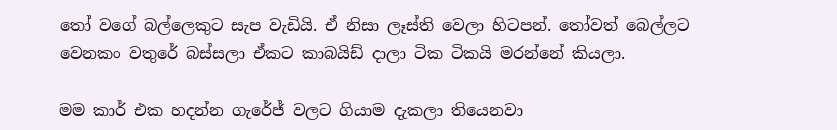තෝ වගේ බල්ලෙකුට සැප වැඩියි. ඒ නිසා ලෑස්ති වෙලා හිටපන්. තෝවත් බෙල්ලට වෙනකං වතුරේ බස්සලා ඒකට කාබයිඩ් දාලා ටික ටිකයි මරන්නේ කියලා.

මම කාර් එක හදන්න ගැරේජ් වලට ගියාම දැකලා තියෙනවා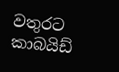වතුරට කාබයිඩ්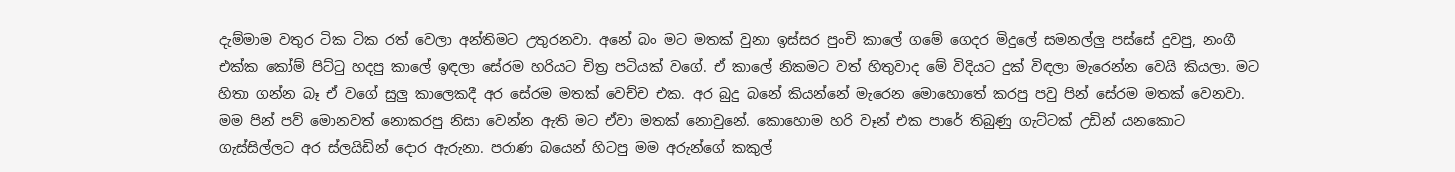දැම්මාම වතුර ටික ටික රත් වෙලා අන්තිමට උතුරනවා. අනේ බං මට මතක් වුනා ඉස්සර පුංචි කාලේ ගමේ ගෙදර මිදුලේ සමනල්ලු පස්සේ දුවපු, නංගී එක්ක කෝම් පිට්ටු හදපු කාලේ ඉඳලා සේරම හරියට චිත්‍ර පටියක් වගේ. ඒ කාලේ නිකමට වත් හිතුවාද මේ විදියට දුක් විඳලා මැරෙන්න වෙයි කියලා. මට හිතා ගන්න බෑ ඒ වගේ සුලු කාලෙකදී අර සේරම මතක් වෙච්ච එක. අර බුදු බනේ කියන්නේ මැරෙන මොහොතේ කරපු පවු පින් සේරම මතක් වෙනවා. මම පින් පව් මොනවත් නොකරපු නිසා වෙන්න ඇති මට ඒවා මතක් නොවුනේ. කොහොම හරි වෑන් එක පාරේ තිබුණු ගැට්ටක් උඩින් යනකොට ගැස්සිල්ලට අර ස්ලයිඩින් දොර ඇරුනා. පරාණ බයෙන් හිටපු මම අරුන්ගේ කකුල්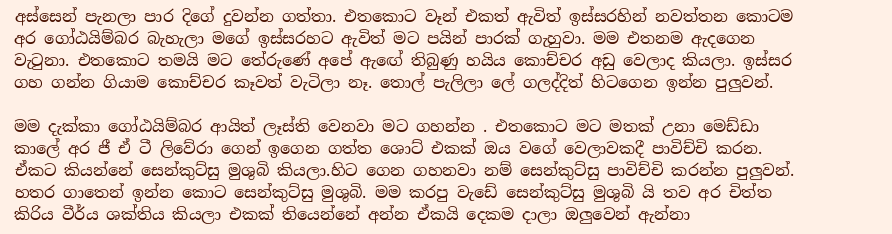අස්සෙන් පැනලා පාර දිගේ දුවන්න ගත්තා. එතකොට වෑන් එකත් ඇවිත් ඉස්සරහින් නවත්තන කොටම අර ගෝඨයිම්බර බැහැලා මගේ ඉස්සරහට ඇවිත් මට පයින් පාරක් ගැහුවා. මම එතනම ඇදගෙන වැටුනා. එතකොට තමයි මට තේරුණේ අපේ ඇඟේ තිබුණු හයිය කොච්චර අඩු වෙලාද කියලා. ඉස්සර ගහ ගන්න ගියාම කොච්චර කෑවත් වැටිලා නෑ. තොල් පැලිලා ලේ ගලද්දිත් හිටගෙන ඉන්න පුලුවන්.

මම දැක්කා ගෝඨයිම්බර ආයිත් ලෑස්ති වෙනවා මට ගහන්න . එතකොට මට මතක් උනා මෙඩ්ඩා කාලේ අර ජී ඒ ටී ලිවේරා ගෙන් ඉගෙන ගත්ත ශොට් එකක් ඔය වගේ වෙලාවකදී පාවිච්චි කරන. ඒකට කියන්නේ සෙන්කුට්සු මුශුබි කියලා.හිට ගෙන ගහනවා නම් සෙන්කුට්සු පාවිච්චි කරන්න පුලුවන්. හතර ගාතෙන් ඉන්න කොට සෙන්කුට්සු මුශුබි. මම කරපු වැඩේ සෙන්කුට්සු මුශුබි යි තව අර චිත්ත කිරිය වීර්ය ශක්තිය කියලා එකක් තියෙන්නේ අන්න ඒකයි දෙකම දාලා ඔලුවෙන් ඇන්නා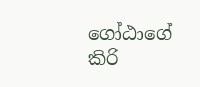ගෝඨාගේ කිරි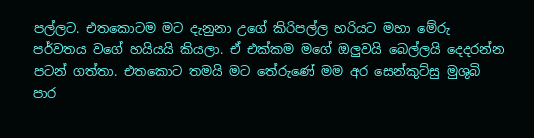පල්ලට. එතකොටම මට දැනුනා උගේ කිරිපල්ල හරියට මහා මේරු පර්වතය වගේ හයියයි කියලා. ඒ එක්කම මගේ ඔලුවයි බෙල්ලයි දෙදරන්න පටන් ගත්තා. එතකොට තමයි මට තේරුණේ මම අර සෙන්කුට්සු මුශුබි පාර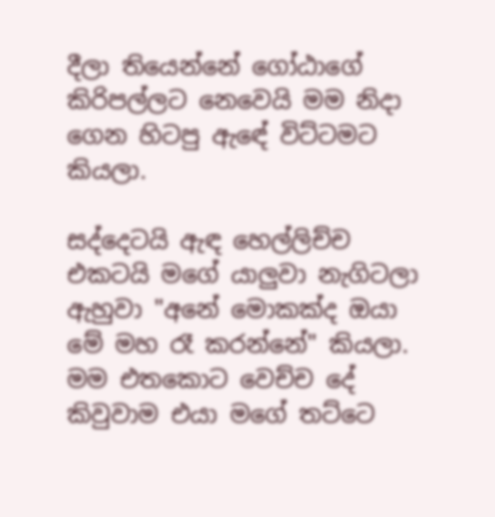දීලා තියෙන්නේ ගෝඨාගේ කිරිපල්ලට නෙවෙයි මම නිදා ගෙන හිටපු ඇඳේ විට්ටමට කියලා.

සද්දෙටයි ඇඳ හෙල්ලිච්ච එකටයි මගේ යාලුවා නැගිටලා ඇහුවා "අනේ මොකක්ද ඔයා මේ මහ රෑ කරන්නේ" කියලා. මම එතකොට වෙච්ච දේ කිවුවාම එයා මගේ තට්ටෙ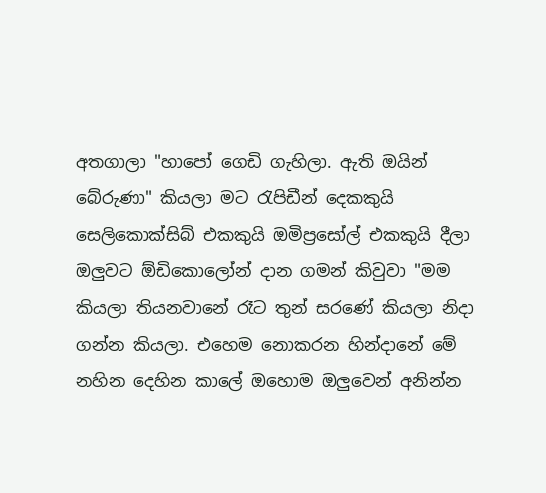අතගාලා "හාපෝ ගෙඩි ගැහිලා. ඇති ඔයින් බේරුණා" කියලා මට රැපිඩීන් දෙකකුයි සෙලිකොක්සිබ් එකකුයි ඔමිප්‍රසෝල් එකකුයි දීලා ඔලුවට ඕඩිකොලෝන් දාන ගමන් කිවුවා "මම කියලා තියනවානේ රෑට තුන් සරණේ කියලා නිදා ගන්න කියලා. එහෙම නොකරන හින්දානේ මේ නහින දෙහින කාලේ ඔහොම ඔලුවෙන් අනින්න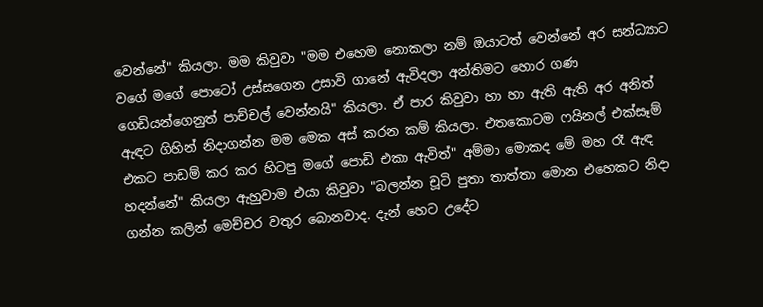වෙන්නේ" කියලා. මම කිවුවා "මම එහෙම නොකලා නම් ඔයාටත් වෙන්නේ අර සන්ධ්‍යාට වගේ මගේ පොටෝ උස්සගෙන උසාවි ගානේ ඇවිදලා අන්තිමට හොර ගණ ගෙඩියන්ගෙනුත් පාච්චල් වෙන්නයි" කියලා. ඒ පාර කිවුවා හා හා ඇති ඇති අර අනිත් ඇඳට ගිහින් නිදාගන්න මම මෙක අස් කරන කම් කියලා. එතකොටම ෆයිනල් එක්සෑම් එකට පාඩම් කර කර හිටපු මගේ පොඩි එකා ඇවිත්" අම්මා මොකද මේ මහ රෑ ඇඳ හදන්නේ" කියලා ඇහුවාම එයා කිවුවා "බලන්න චූටි පුතා තාත්තා මොන එහෙකට නිදා ගන්න කලින් මෙච්චර වතුර බොනවාද. දැන් හෙට උදේට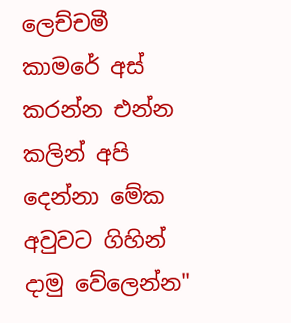ලෙච්චමී කාමරේ අස් කරන්න එන්න කලින් අපි දෙන්නා මේක අවුවට ගිහින් දාමු වේලෙන්න"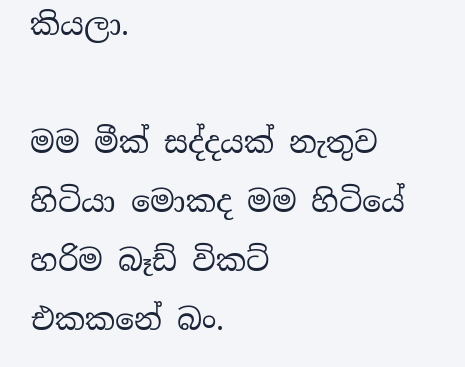කියලා.

මම මීක් සද්දයක් නැතුව හිටියා මොකද මම හිටියේ හරිම බෑඩ් විකට් එකකනේ බං.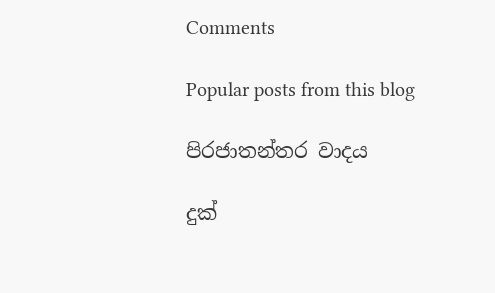Comments

Popular posts from this blog

පිරජාතන්තර වාදය

දුක්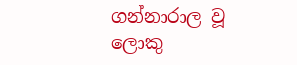ගන්නාරාල වූ ලොකු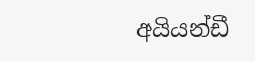අයියන්ඩී